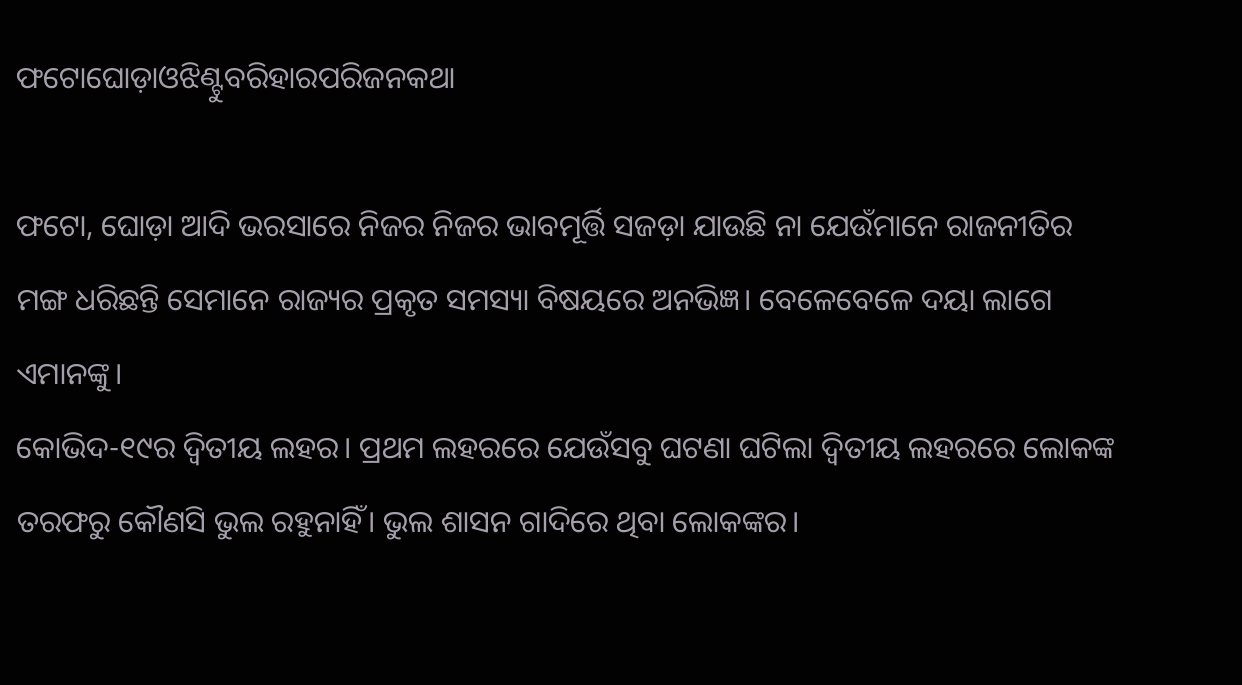ଫଟୋଘୋଡ଼ାଓଝିଣ୍ଟୁବରିହାରପରିଜନକଥା

ଫଟୋ, ଘୋଡ଼ା ଆଦି ଭରସାରେ ନିଜର ନିଜର ଭାବମୂର୍ତ୍ତି ସଜଡ଼ା ଯାଉଛି ନା ଯେଉଁମାନେ ରାଜନୀତିର ମଙ୍ଗ ଧରିଛନ୍ତି ସେମାନେ ରାଜ୍ୟର ପ୍ରକୃତ ସମସ୍ୟା ବିଷୟରେ ଅନଭିଜ୍ଞ। ବେଳେବେଳେ ଦୟା ଲାଗେ ଏମାନଙ୍କୁ।
କୋଭିଦ-୧୯ର ଦ୍ୱିତୀୟ ଲହର। ପ୍ରଥମ ଲହରରେ ଯେଉଁସବୁ ଘଟଣା ଘଟିଲା ଦ୍ୱିତୀୟ ଲହରରେ ଲୋକଙ୍କ ତରଫରୁ କୌଣସି ଭୁଲ ରହୁନାହିଁ। ଭୁଲ ଶାସନ ଗାଦିରେ ଥିବା ଲୋକଙ୍କର।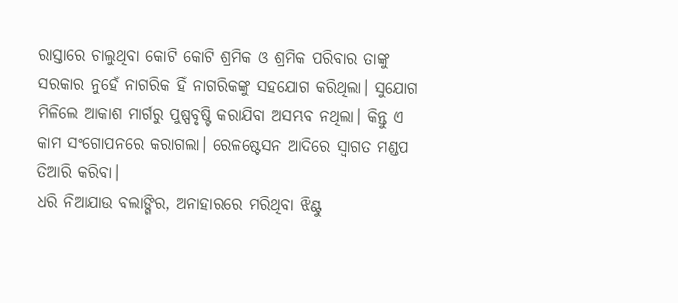ରାସ୍ତାରେ ଚାଲୁଥିବା କୋଟି କୋଟି ଶ୍ରମିକ ଓ ଶ୍ରମିକ ପରିବାର ତାଙ୍କୁ ସରକାର ନୁହେଁ ନାଗରିକ ହିଁ ନାଗରିକଙ୍କୁ ସହଯୋଗ କରିଥିଲା। ସୁଯୋଗ ମିଳିଲେ ଆକାଶ ମାର୍ଗରୁ ପୁଷ୍ପବୃଷ୍ଟି କରାଯିବା ଅସମ୍ଭବ ନଥିଲା। କିନ୍ତୁ ଏ କାମ ସଂଗୋପନରେ କରାଗଲା। ରେଳଷ୍ଟେସନ ଆଦିରେ ସ୍ଵାଗତ ମଣ୍ଡପ ତିଆରି କରିବା।
ଧରି ନିଆଯାଉ ବଲାଙ୍ଗିର, ଅନାହାରରେ ମରିଥିବା ଝିଣ୍ଟୁ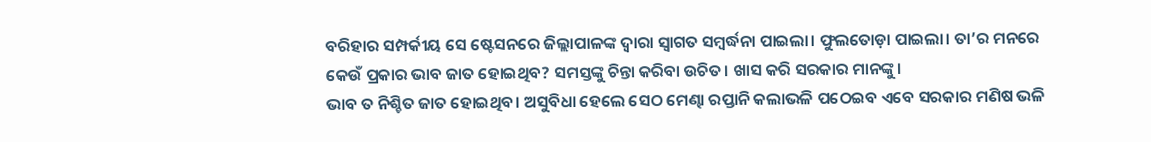ବରିହାର ସମ୍ପର୍କୀୟ ସେ ଷ୍ଟେସନରେ ଜିଲ୍ଲାପାଳଙ୍କ ଦ୍ଵାରା ସ୍ଵାଗତ ସମ୍ବର୍ଦ୍ଧନା ପାଇଲା। ଫୁଲତୋଡ଼ା ପାଇଲା। ତା’ର ମନରେ କେଉଁ ପ୍ରକାର ଭାବ ଜାତ ହୋଇଥିବ? ସମସ୍ତଙ୍କୁ ଚିନ୍ତା କରିବା ଉଚିତ। ଖାସ କରି ସରକାର ମାନଙ୍କୁ।
ଭାବ ତ ନିଶ୍ଚିତ ଜାତ ହୋଇଥିବ। ଅସୁବିଧା ହେଲେ ସେଠ ମେଣ୍ଢା ରପ୍ତାନି କଲାଭଳି ପଠେଇବ ଏବେ ସରକାର ମଣିଷ ଭଳି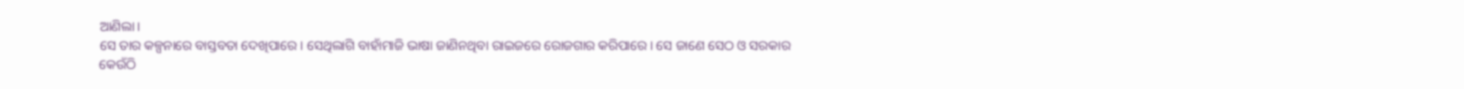ଆଣିଲା।
ସେ ତାର କଳ୍ପନାରେ ବାସ୍ତବତା ଦେଖିପାରେ। ସେଥିଲାଗି ବାହାଁମାଜି ଭାଷା ଜାଣିନଥିବା ରାଇଜରେ ରୋଜଗାର କରିପାରେ। ସେ ଜାଣେ ସେଠ ଓ ସରକାର କେଉଁଠି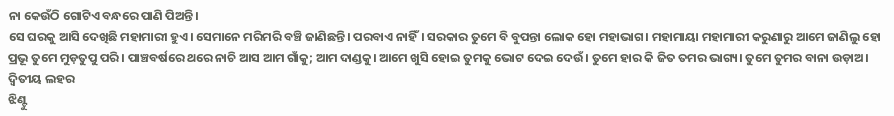ନା କେଉଁଠି ଗୋଟିଏ ବନ୍ଧରେ ପାଣି ପିଅନ୍ତି।
ସେ ଘରକୁ ଆସି ଦେଖିଛି ମହାମାରୀ ହୁଏ। ସେମାନେ ମରିମରି ବଞ୍ଚି ଜାଣିଛନ୍ତି। ପରବାଏ ନାହିଁ। ସରକାର ତୁମେ ବି ବୁପନ୍ତା ଲୋକ ହୋ ମହାଭାଗ। ମହାମାୟା ମହାମାରୀ କରୁଣାରୁ ଆମେ ଜାଣିଲୁ ହୋ ପ୍ରଭୂ ତୁମେ ମୁଡ଼ତୁପୁ ପରି। ପାଞ୍ଚବର୍ଷରେ ଥରେ ନାଚି ଆସ ଆମ ଗାଁକୁ; ଆମ ଦାଣ୍ଡକୁ। ଆମେ ଖୁସି ହୋଇ ତୁମକୁ ଭୋଟ ଦେଇ ଦେଉଁ। ତୁମେ ହାର କି ଜିତ ତମର ଭାଗ୍ୟ। ତୁମେ ତୁମର ବାନା ଉଡ଼ାଅ।
ଦ୍ୱିତୀୟ ଲହର
ଝିଣ୍ଟୁ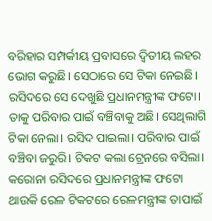ବରିହାର ସମ୍ପର୍କୀୟ ପ୍ରବାସରେ ଦ୍ୱିତୀୟ ଲହର ଭୋଗ କରୁଛି। ସେଠାରେ ସେ ଟିକା ନେଇଛି। ରସିଦରେ ସେ ଦେଖୁଛି ପ୍ରଧାନମନ୍ତ୍ରୀଙ୍କ ଫଟୋ। ତାକୁ ପରିବାର ପାଇଁ ବଞ୍ଚିବାକୁ ଅଛି। ସେଥିଲାଗି ଟିକା ନେଲା। ରସିଦ ପାଇଲା। ପରିବାର ପାଇଁ ବଞ୍ଚିବା ଜରୁରି। ଟିକଟ କଲା ଟ୍ରେନରେ ବସିଲା। କରୋନା ରସିଦରେ ପ୍ରଧାନମନ୍ତ୍ରୀଙ୍କ ଫଟୋ ଥାଉକି ରେଳ ଟିକଟରେ ରେଳମନ୍ତ୍ରୀଙ୍କ ତାପାଇଁ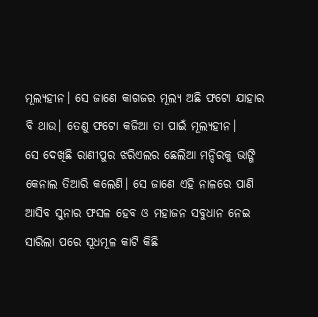ମୂଲ୍ୟହୀନ। ସେ ଜାଣେ କାଗଜର ମୂଲ୍ୟ ଅଛି ଫଟୋ ଯାହାର ବି ଥାଉ। ତେଣୁ ଫଟୋ କଜିଆ ତା ପାଇଁ ମୂଲ୍ୟହୀନ।
ସେ ଦେଖିଛି ରାଣୀପୁର ଝରିଏଲର ଛେଲିଆ ମନ୍ଦିରକୁ ଭାଙ୍ଗି କେନାଲ ତିଆରି କଲେଣି। ସେ ଜାଣେ ଏହି ନାଳରେ ପାଣି ଆସିବ ସୁନାର ଫସଳ ହେବ ଓ ମହାଜନ ସବୁଧାନ ନେଇ ସାରିଲା ପରେ ସୂଧମୂଳ କାଟି କିଛି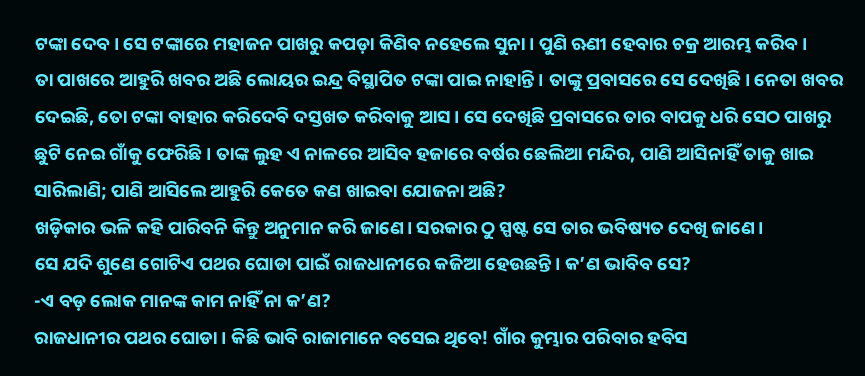ଟଙ୍କା ଦେବ। ସେ ଟଙ୍କାରେ ମହାଜନ ପାଖରୁ କପଡ଼ା କିଣିବ ନହେଲେ ସୁନା। ପୁଣି ଋଣୀ ହେବାର ଚକ୍ର ଆରମ୍ଭ କରିବ।
ତା ପାଖରେ ଆହୁରି ଖବର ଅଛି ଲୋୟର ଇନ୍ଦ୍ର ବିସ୍ଥାପିତ ଟଙ୍କା ପାଇ ନାହାନ୍ତି। ତାଙ୍କୁ ପ୍ରବାସରେ ସେ ଦେଖିଛି। ନେତା ଖବର ଦେଇଛି, ତୋ ଟଙ୍କା ବାହାର କରିଦେବି ଦସ୍ତଖତ କରିବାକୁ ଆସ। ସେ ଦେଖିଛି ପ୍ରବାସରେ ତାର ବାପକୁ ଧରି ସେଠ ପାଖରୁ ଛୁଟି ନେଇ ଗାଁକୁ ଫେରିଛି। ତାଙ୍କ ଲୁହ ଏ ନାଳରେ ଆସିବ ହଜାରେ ବର୍ଷର ଛେଲିଆ ମନ୍ଦିର, ପାଣି ଆସିନାହିଁ ତାକୁ ଖାଇ ସାରିଲାଣି; ପାଣି ଆସିଲେ ଆହୁରି କେତେ କଣ ଖାଇବା ଯୋଜନା ଅଛି?
ଖଡ଼ିକାର ଭଳି କହି ପାରିବନି କିନ୍ତୁ ଅନୁମାନ କରି ଜାଣେ। ସରକାର ଠୁ ସ୍ପଷ୍ଟ ସେ ତାର ଭବିଷ୍ୟତ ଦେଖି ଜାଣେ।
ସେ ଯଦି ଶୁଣେ ଗୋଟିଏ ପଥର ଘୋଡା ପାଇଁ ରାଜଧାନୀରେ କଜିଆ ହେଉଛନ୍ତି। କ’ଣ ଭାବିବ ସେ?
-ଏ ବଡ଼ ଲୋକ ମାନଙ୍କ କାମ ନାହିଁ ନା କ’ଣ?
ରାଜଧାନୀର ପଥର ଘୋଡା। କିଛି ଭାବି ରାଜାମାନେ ବସେଇ ଥିବେ! ଗାଁର କୁମ୍ଭାର ପରିବାର ହବିସ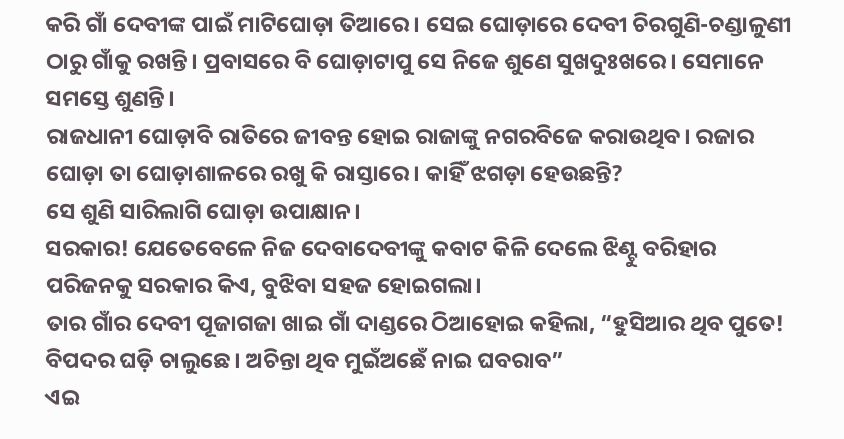କରି ଗାଁ ଦେବୀଙ୍କ ପାଇଁ ମାଟିଘୋଡ଼ା ତିଆରେ। ସେଇ ଘୋଡ଼ାରେ ଦେବୀ ଚିରଗୁଣି-ଚଣ୍ଡାଳୁଣୀ ଠାରୁ ଗାଁକୁ ରଖନ୍ତି। ପ୍ରବାସରେ ବି ଘୋଡ଼ାଟାପୁ ସେ ନିଜେ ଶୁଣେ ସୁଖଦୁଃଖରେ। ସେମାନେ ସମସ୍ତେ ଶୁଣନ୍ତି।
ରାଜଧାନୀ ଘୋଡ଼ାବି ରାତିରେ ଜୀବନ୍ତ ହୋଇ ରାଜାଙ୍କୁ ନଗରବିଜେ କରାଉଥିବ। ରଜାର ଘୋଡ଼ା ତା ଘୋଡ଼ାଶାଳରେ ରଖୁ କି ରାସ୍ତାରେ। କାହିଁ ଝଗଡ଼ା ହେଉଛନ୍ତି?
ସେ ଶୁଣି ସାରିଲାଗି ଘୋଡ଼ା ଉପାକ୍ଷାନ।
ସରକାର! ଯେତେବେଳେ ନିଜ ଦେବାଦେବୀଙ୍କୁ କବାଟ କିଳି ଦେଲେ ଝିଣ୍ଟୁ ବରିହାର ପରିଜନକୁ ସରକାର କିଏ, ବୁଝିବା ସହଜ ହୋଇଗଲା।
ତାର ଗାଁର ଦେବୀ ପୂଜାଗଜା ଖାଇ ଗାଁ ଦାଣ୍ଡରେ ଠିଆହୋଇ କହିଲା, “ହୁସିଆର ଥିବ ପୁତେ! ବିପଦର ଘଡ଼ି ଚାଲୁଛେ। ଅଚିନ୍ତା ଥିବ ମୁଇଁଅଛେଁ ନାଇ ଘବରାବ”
ଏଇ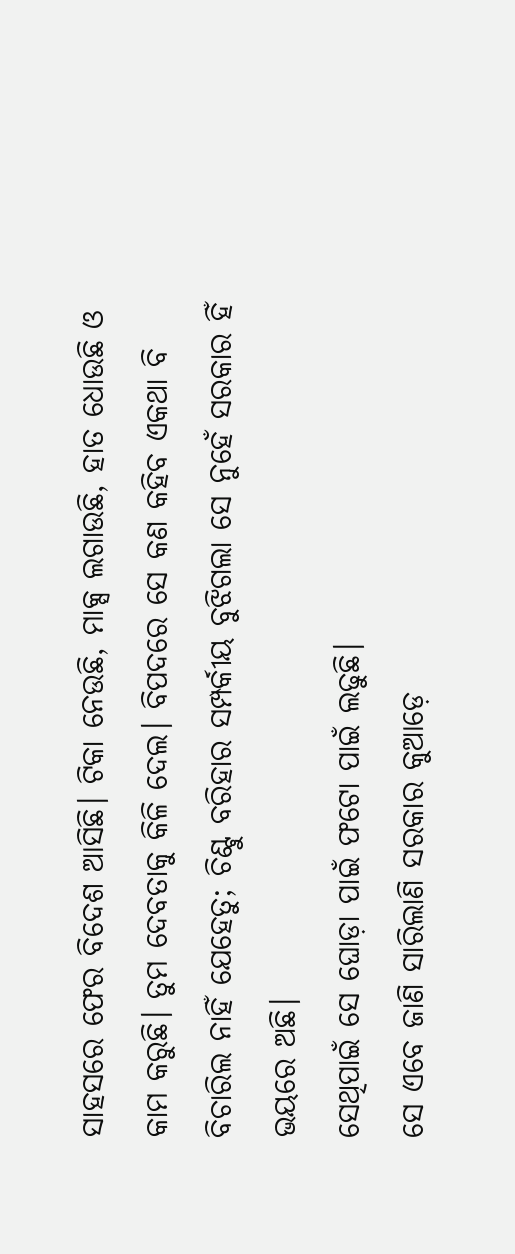ସାହସରେ ଫେର ବିଦେଶ ଆସିଛି। ଟିକା ନେଉଛି, ମାକ୍ସ ଲଗାଉଛି, ହାତ ଧୋଉଛି ଓ କାମ କରୁଛି। ତୁମ ଦେବତାକୁ କିଳି ଦେଲ। ବିପଦରେ ସେ କଣ କହିବ ଏକଥା ବି ବିଚାରିଲ ନାହିଁ ଯେହେତୁ; ଚିଣ୍ଟୁ ବରିହାର ସମ୍ପର୍କୀୟ ବୁଝିଗଲା ସେ ନୁହେଁ ସରକାର ହିଁ ଭୟରେ ଅଛି।
ସେଥିପାଇଁ ସେ ଘୋଡ଼ା ପାଇଁ ଫଟୋ ପାଇଁ ଲଢୁଛି।
ସେ ଏବେ ଜାଣି ସାରିଲାଣି ସରକାର କୁଆଡ଼େ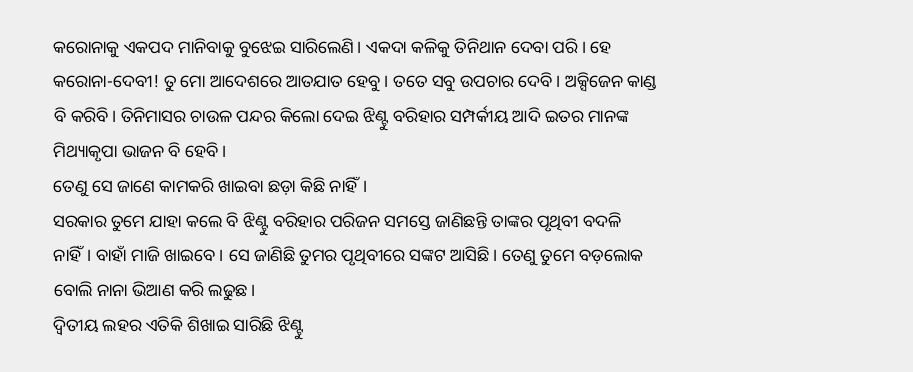କରୋନାକୁ ଏକପଦ ମାନିବାକୁ ବୁଝେଇ ସାରିଲେଣି। ଏକଦା କଳିକୁ ତିନିଥାନ ଦେବା ପରି। ହେ କରୋନା-ଦେବୀ! ତୁ ମୋ ଆଦେଶରେ ଆତଯାତ ହେବୁ। ତତେ ସବୁ ଉପଚାର ଦେବି। ଅକ୍ସିଜେନ କାଣ୍ଡ ବି କରିବି। ତିନିମାସର ଚାଉଳ ପନ୍ଦର କିଲୋ ଦେଇ ଝିଣ୍ଟୁ ବରିହାର ସମ୍ପର୍କୀୟ ଆଦି ଇତର ମାନଙ୍କ ମିଥ୍ୟାକୃପା ଭାଜନ ବି ହେବି।
ତେଣୁ ସେ ଜାଣେ କାମକରି ଖାଇବା ଛଡ଼ା କିଛି ନାହିଁ।
ସରକାର ତୁମେ ଯାହା କଲେ ବି ଝିଣ୍ଟୁ ବରିହାର ପରିଜନ ସମସ୍ତେ ଜାଣିଛନ୍ତି ତାଙ୍କର ପୃଥିବୀ ବଦଳି ନାହିଁ। ବାହାଁ ମାଜି ଖାଇବେ। ସେ ଜାଣିଛି ତୁମର ପୃଥିବୀରେ ସଙ୍କଟ ଆସିଛି। ତେଣୁ ତୁମେ ବଡ଼ଲୋକ ବୋଲି ନାନା ଭିଆଣ କରି ଲଢୁଛ।
ଦ୍ୱିତୀୟ ଲହର ଏତିକି ଶିଖାଇ ସାରିଛି ଝିଣ୍ଟୁ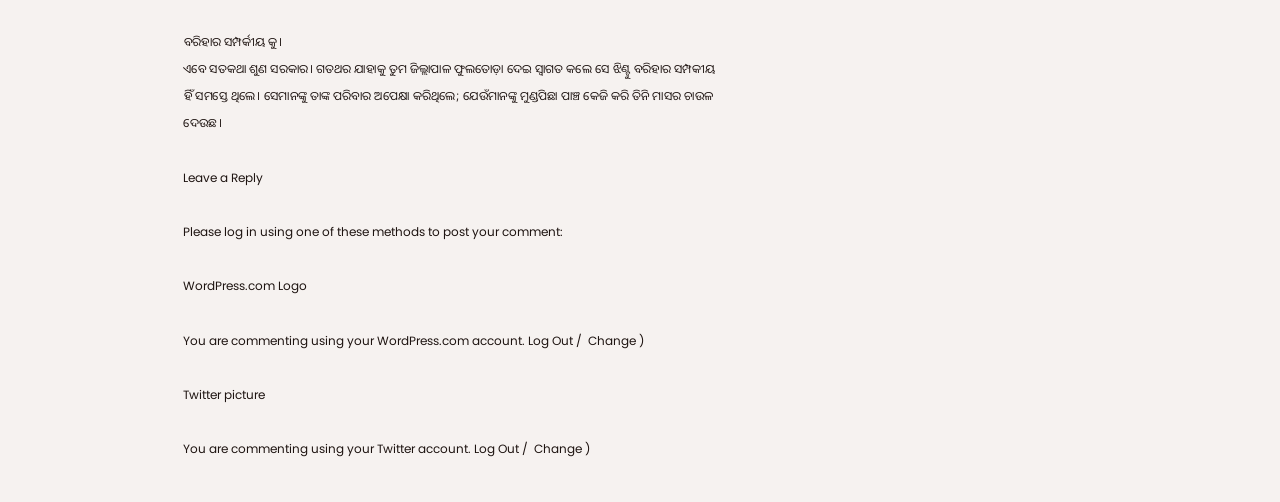ବରିହାର ସମ୍ପର୍କୀୟ କୁ।
ଏବେ ସତକଥା ଶୁଣ ସରକାର। ଗତଥର ଯାହାକୁ ତୁମ ଜିଲ୍ଲାପାଳ ଫୁଲତୋଡ଼ା ଦେଇ ସ୍ଵାଗତ କଲେ ସେ ଝିଣ୍ଟୁ ବରିହାର ସମ୍ପକୀୟ ହିଁ ସମସ୍ତେ ଥିଲେ। ସେମାନଙ୍କୁ ତାଙ୍କ ପରିବାର ଅପେକ୍ଷା କରିଥିଲେ; ଯେଉଁମାନଙ୍କୁ ମୁଣ୍ଡପିଛା ପାଞ୍ଚ କେଜି କରି ତିନି ମାସର ଚାଉଳ ଦେଉଛ।

Leave a Reply

Please log in using one of these methods to post your comment:

WordPress.com Logo

You are commenting using your WordPress.com account. Log Out /  Change )

Twitter picture

You are commenting using your Twitter account. Log Out /  Change )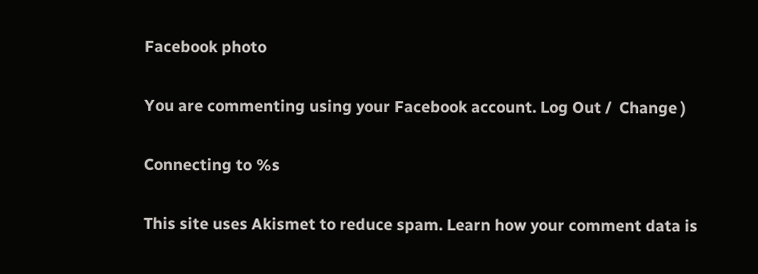Facebook photo

You are commenting using your Facebook account. Log Out /  Change )

Connecting to %s

This site uses Akismet to reduce spam. Learn how your comment data is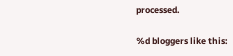processed.

%d bloggers like this: